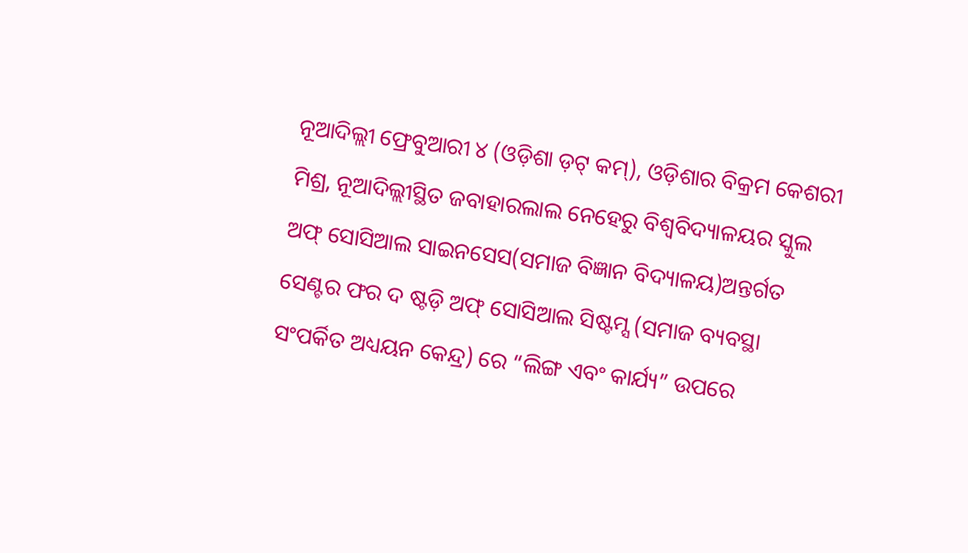ନୂଆଦିଲ୍ଲୀ ଫ୍ରେବୁଆରୀ ୪ (ଓଡ଼ିଶା ଡ଼ଟ୍ କମ୍), ଓଡ଼ିଶାର ବିକ୍ରମ କେଶରୀ ମିଶ୍ର, ନୂଆଦିଲ୍ଲୀସ୍ଥିତ ଜବାହାରଲାଲ ନେହେରୁ ବିଶ୍ୱବିଦ୍ୟାଳୟର ସ୍କୁଲ ଅଫ୍ ସୋସିଆଲ ସାଇନସେସ(ସମାଜ ବିଜ୍ଞାନ ବିଦ୍ୟାଳୟ)ଅନ୍ତର୍ଗତ ସେଣ୍ଟର ଫର ଦ ଷ୍ଟଡ଼ି ଅଫ୍ ସୋସିଆଲ ସିଷ୍ଟମ୍ସ (ସମାଜ ବ୍ୟବସ୍ଥା ସଂପର୍କିତ ଅଧ୍ୟୟନ କେନ୍ଦ୍ର) ରେ “ଲିଙ୍ଗ ଏବଂ କାର୍ଯ୍ୟ” ଉପରେ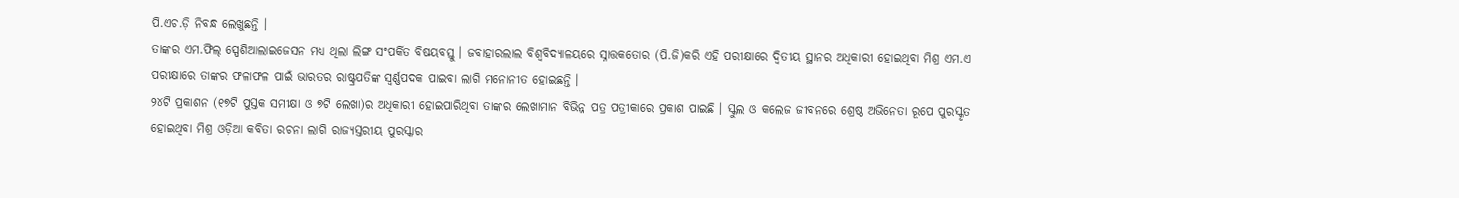ପି.ଏଚ.ଡ଼ି ନିବନ୍ଧ ଲେଖୁଛନ୍ତି ।
ତାଙ୍କର ଏମ.ଫିଲ୍ ସ୍ପେଶିଆଲାଇଜେସନ ମଧ୍ୟ ଥିଲା ଲିଙ୍ଗ ସଂପର୍କିତ ବିଷୟବସ୍ତୁ । ଜବାହାରଲାଲ ବିଶ୍ୱବିଦ୍ୟାଳୟରେ ସ୍ନାତ୍ତକତୋର (ପି.ଜି)କରି ଏହି ପରୀକ୍ଷାରେ ଦ୍ୱିତୀୟ ସ୍ଥାନର ଅଧିକାରୀ ହୋଇଥିବା ମିଶ୍ର ଏମ.ଏ ପରୀକ୍ଷାରେ ତାଙ୍କର ଫଳାଫଳ ପାଇଁ ଭାରତର ରାଷ୍ଟ୍ରପତିଙ୍କ ସ୍ୱର୍ଣ୍ଣପଦକ ପାଇବା ଲାଗି ମନୋନୀତ ହୋଇଛନ୍ତି ।
୨୪ଟି ପ୍ରକାଶନ (୧୭ଟି ପୁସ୍ତକ ସମୀକ୍ଷା ଓ ୭ଟି ଲେଖା)ର ଅଧିକାରୀ ହୋଇପାରିଥିବା ତାଙ୍କର ଲେଖାମାନ ବିଭିନ୍ନ ପତ୍ର ପତ୍ରୀକାରେ ପ୍ରକାଶ ପାଇଛି । ସ୍କୁଲ ଓ କଲେଜ ଜୀବନରେ ଶ୍ରେଷ୍ଠ ଅଭିନେତା ରୂପେ ପୁରସ୍କୃତ ହୋଇଥିବା ମିଶ୍ର ଓଡ଼ିଆ କବିତା ରଚନା ଲାଗି ରାଜ୍ୟସ୍ତରୀୟ ପୁରସ୍କାର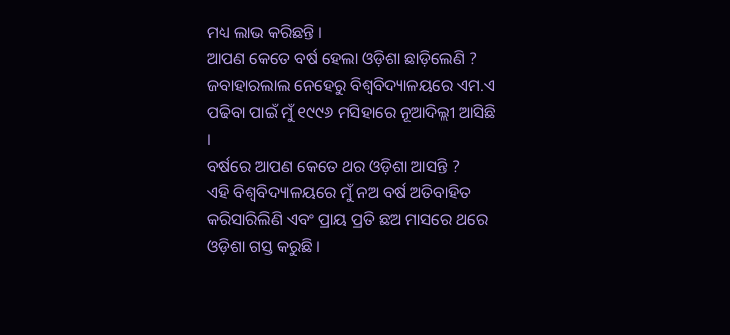ମଧ୍ୟ ଲାଭ କରିଛନ୍ତି ।
ଆପଣ କେତେ ବର୍ଷ ହେଲା ଓଡ଼ିଶା ଛାଡ଼ିଲେଣି ?
ଜବାହାରଲାଲ ନେହେରୁ ବିଶ୍ୱବିଦ୍ୟାଳୟରେ ଏମ.ଏ ପଢିବା ପାଇଁ ମୁଁ ୧୯୯୬ ମସିହାରେ ନୂଆଦିଲ୍ଲୀ ଆସିଛି ।
ବର୍ଷରେ ଆପଣ କେତେ ଥର ଓଡ଼ିଶା ଆସନ୍ତି ?
ଏହି ବିଶ୍ୱବିଦ୍ୟାଳୟରେ ମୁଁ ନଅ ବର୍ଷ ଅତିବାହିତ କରିସାରିଲିଣି ଏବଂ ପ୍ରାୟ ପ୍ରତି ଛଅ ମାସରେ ଥରେ ଓଡ଼ିଶା ଗସ୍ତ କରୁଛି ।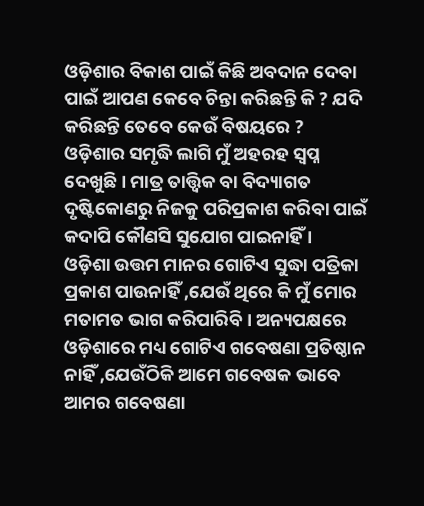ଓଡ଼ିଶାର ବିକାଶ ପାଇଁ କିଛି ଅବଦାନ ଦେବା ପାଇଁ ଆପଣ କେବେ ଚିନ୍ତା କରିଛନ୍ତି କି ? ଯଦି କରିଛନ୍ତି ତେବେ କେଉଁ ବିଷୟରେ ?
ଓଡ଼ିଶାର ସମୃଦ୍ଧି ଲାଗି ମୁଁ ଅହରହ ସ୍ୱପ୍ନ ଦେଖୁଛି । ମାତ୍ର ତାତ୍ତ୍ୱିକ ବା ବିଦ୍ୟାଗତ ଦୃଷ୍ଟିକୋଣରୁ ନିଜକୁ ପରିପ୍ରକାଶ କରିବା ପାଇଁ କଦାପି କୌଣସି ସୁଯୋଗ ପାଇନାହିଁ ।
ଓଡ଼ିଶା ଉତ୍ତମ ମାନର ଗୋଟିଏ ସୁଦ୍ଧା ପତ୍ରିକା ପ୍ରକାଶ ପାଉନାହିଁ ,ଯେଉଁ ଥିରେ କି ମୁଁ ମୋର ମତାମତ ଭାଗ କରିପାରିବି । ଅନ୍ୟପକ୍ଷରେ ଓଡ଼ିଶାରେ ମଧ୍ୟ ଗୋଟିଏ ଗବେଷଣା ପ୍ରତିଷ୍ଠାନ ନାହିଁ ,ଯେଉଁଠିକି ଆମେ ଗବେଷକ ଭାବେ ଆମର ଗବେଷଣା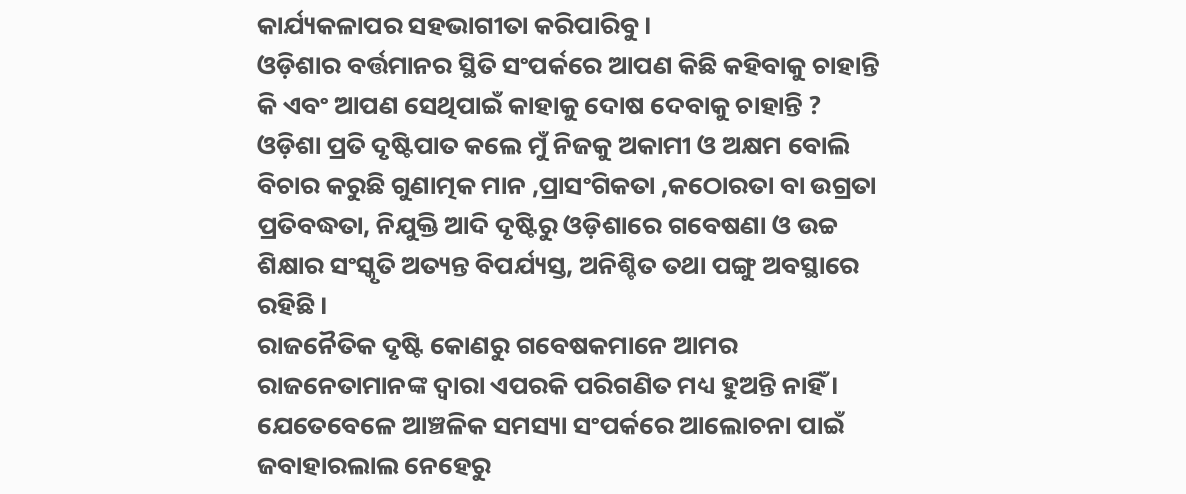କାର୍ଯ୍ୟକଳାପର ସହଭାଗୀତା କରିପାରିବୁ ।
ଓଡ଼ିଶାର ବର୍ତ୍ତମାନର ସ୍ଥିତି ସଂପର୍କରେ ଆପଣ କିଛି କହିବାକୁ ଚାହାନ୍ତି କି ଏବଂ ଆପଣ ସେଥିପାଇଁ କାହାକୁ ଦୋଷ ଦେବାକୁ ଚାହାନ୍ତି ?
ଓଡ଼ିଶା ପ୍ରତି ଦୃଷ୍ଟିପାତ କଲେ ମୁଁ ନିଜକୁ ଅକାମୀ ଓ ଅକ୍ଷମ ବୋଲି ବିଚାର କରୁଛି ଗୁଣାତ୍ମକ ମାନ ,ପ୍ରାସଂଗିକତା ,କଠୋରତା ବା ଉଗ୍ରତା ପ୍ରତିବଦ୍ଧତା, ନିଯୁକ୍ତି ଆଦି ଦୃଷ୍ଟିରୁ ଓଡ଼ିଶାରେ ଗବେଷଣା ଓ ଉଚ୍ଚ ଶିକ୍ଷାର ସଂସ୍କୃତି ଅତ୍ୟନ୍ତ ବିପର୍ଯ୍ୟସ୍ତ, ଅନିଶ୍ଚିତ ତଥା ପଙ୍ଗୁ ଅବସ୍ଥାରେ ରହିଛି ।
ରାଜନୈତିକ ଦୃଷ୍ଟି କୋଣରୁ ଗବେଷକମାନେ ଆମର ରାଜନେତାମାନଙ୍କ ଦ୍ୱାରା ଏପରକି ପରିଗଣିତ ମଧ୍ୟ ହୁଅନ୍ତି ନାହିଁ ।
ଯେତେବେଳେ ଆଞ୍ଚଳିକ ସମସ୍ୟା ସଂପର୍କରେ ଆଲୋଚନା ପାଇଁ ଜବାହାରଲାଲ ନେହେରୁ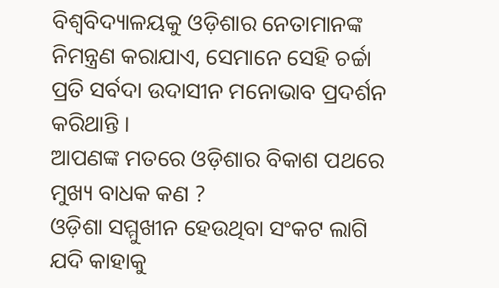ବିଶ୍ୱବିଦ୍ୟାଳୟକୁ ଓଡ଼ିଶାର ନେତାମାନଙ୍କ ନିମନ୍ତ୍ରଣ କରାଯାଏ, ସେମାନେ ସେହି ଚର୍ଚ୍ଚା ପ୍ରତି ସର୍ବଦା ଉଦାସୀନ ମନୋଭାବ ପ୍ରଦର୍ଶନ କରିଥାନ୍ତି ।
ଆପଣଙ୍କ ମତରେ ଓଡ଼ିଶାର ବିକାଶ ପଥରେ ମୁଖ୍ୟ ବାଧକ କଣ ?
ଓଡ଼ିଶା ସମ୍ମୁଖୀନ ହେଉଥିବା ସଂକଟ ଲାଗି ଯଦି କାହାକୁ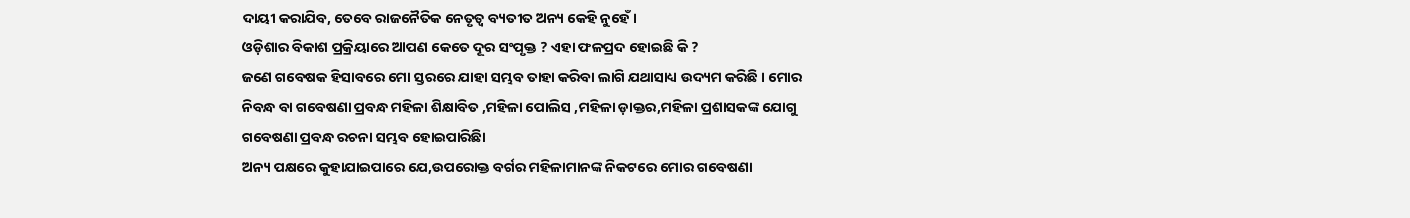ଦାୟୀ କରାଯିବ, ତେବେ ରାଜନୈତିକ ନେତୃତ୍ୱ ବ୍ୟତୀତ ଅନ୍ୟ କେହି ନୁହେଁ ।
ଓଡ଼ିଶାର ବିକାଶ ପ୍ରକ୍ରିୟାରେ ଆପଣ କେତେ ଦୂର ସଂପୃକ୍ତ ? ଏହା ଫଳପ୍ରଦ ହୋଇଛି କି ?
ଜଣେ ଗବେଷକ ହିସାବରେ ମୋ ସ୍ତରରେ ଯାହା ସମ୍ଭବ ତାହା କରିବା ଲାଗି ଯଥାସାଧ୍ୟ ଉଦ୍ୟମ କରିଛି । ମୋର ନିବନ୍ଧ ବା ଗବେଷଣା ପ୍ରବନ୍ଧ ମହିଳା ଶିକ୍ଷାବିତ ,ମହିଳା ପୋଲିସ ,ମହିଳା ଡ଼ାକ୍ତର,ମହିଳା ପ୍ରଶାସକଙ୍କ ଯୋଗୁ ଗବେଷଣା ପ୍ରବନ୍ଧ ରଚନା ସମ୍ଭବ ହୋଇପାରିଛିା
ଅନ୍ୟ ପକ୍ଷରେ କୁହାଯାଇପାରେ ଯେ,ଉପରୋକ୍ତ ବର୍ଗର ମହିଳାମାନଙ୍କ ନିକଟରେ ମୋର ଗବେଷଣା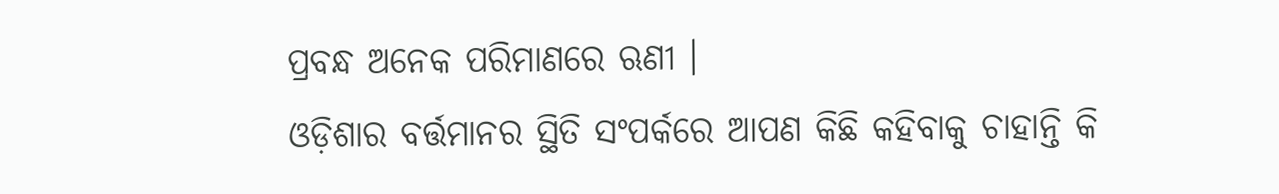ପ୍ରବନ୍ଧ ଅନେକ ପରିମାଣରେ ଋଣୀ ।
ଓଡ଼ିଶାର ବର୍ତ୍ତମାନର ସ୍ଥିତି ସଂପର୍କରେ ଆପଣ କିଛି କହିବାକୁ ଚାହାନ୍ତି କି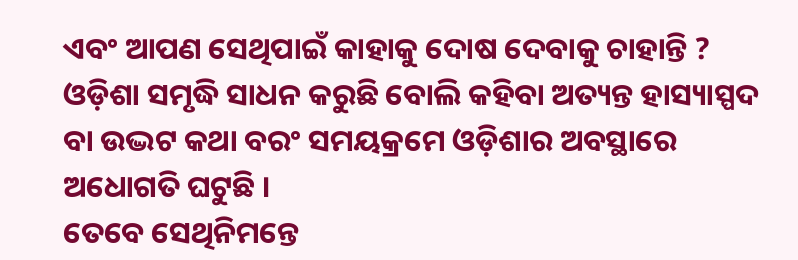ଏବଂ ଆପଣ ସେଥିପାଇଁ କାହାକୁ ଦୋଷ ଦେବାକୁ ଚାହାନ୍ତି ?
ଓଡ଼ିଶା ସମୃଦ୍ଧି ସାଧନ କରୁଛି ବୋଲି କହିବା ଅତ୍ୟନ୍ତ ହାସ୍ୟାସ୍ପଦ ବା ଉଦ୍ଭଟ କଥା ବରଂ ସମୟକ୍ରମେ ଓଡ଼ିଶାର ଅବସ୍ଥାରେ ଅଧୋଗତି ଘଟୁଛି ।
ତେବେ ସେଥିନିମନ୍ତେ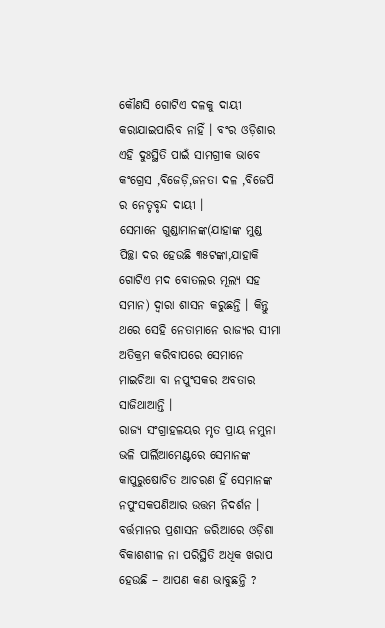କୌଣସି ଗୋଟିଏ ଦଳକୁ ଦାୟୀ କରାଯାଇପାରିବ ନାହିଁ । ବଂର ଓଡ଼ିଶାର ଏହି ଦୁଃସ୍ଥିତି ପାଇଁ ସାମଗ୍ରୀକ ଭାବେ କଂଗ୍ରେସ ,ବିଜେଡ଼ି,ଜନତା ଦଳ ,ବିଜେପି ର ନେତୃବୃନ୍ଦ ଦାୟୀ ।
ସେମାନେ ଗୁଣ୍ଡାମାନଙ୍କ(ଯାହାଙ୍କ ମୁଣ୍ଡ ପିଚ୍ଛା ଦର ହେଉଛି ୩୫ଟଙ୍କା,ଯାହାକି ଗୋଟିଏ ମଦ ବୋତଲର ମୂଲ୍ୟ ସହ ସମାନ) ଦ୍ୱାରା ଶାସନ କରୁଛନ୍ତି । କିନ୍ତୁ ଥରେ ସେହି ନେତାମାନେ ରାଜ୍ୟର ସୀମା ଅତିକ୍ରମ କରିବାପରେ ସେମାନେ ମାଇଚିଆ ବା ନପୁଂସକର ଅବତାର ସାଜିଥାଆନ୍ତି ।
ରାଜ୍ୟ ସଂଗ୍ରାହଳୟର ମୃତ ପ୍ରାୟ ନମୁନା ଭଳି ପାର୍ଲିଆମେଣ୍ଟରେ ସେମାନଙ୍କ କାପୁରୁଷୋଚିତ ଆଚରଣ ହିଁ ସେମାନଙ୍କ ନପୁଂସକପଣିଆର ଉତ୍ତମ ନିଦର୍ଶନ ।
ବର୍ତ୍ତମାନର ପ୍ରଶାସନ ଜରିଆରେ ଓଡ଼ିଶା ବିକାଶଶୀଳ ନା ପରିସ୍ଥିତି ଅଧିକ ଖରାପ ହେଉଛି – ଆପଣ କଣ ଭାବୁଛନ୍ତି ?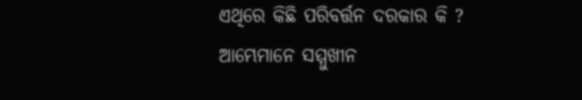ଏଥିରେ କିଛି ପରିବର୍ତ୍ତନ ଦରକାର କି ?
ଆମ୍ଭେମାନେ ସମ୍ମୁଖୀନ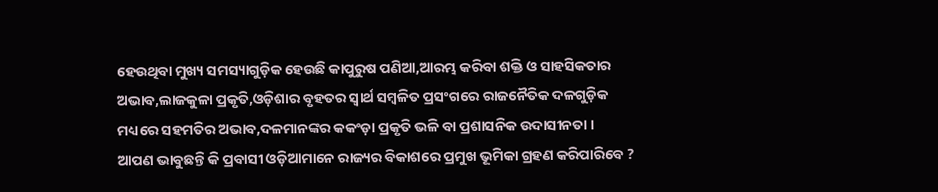ହେଉଥିବା ମୁଖ୍ୟ ସମସ୍ୟାଗୁଡ଼ିକ ହେଉଛି କାପୁରୁଷ ପଣିଆ,ଆରମ୍ଭ କରିବା ଶକ୍ତି ଓ ସାହସିକତାର ଅଭାବ,ଲାଜକୁଳା ପ୍ରକୃତି,ଓଡ଼ିଶାର ବୃହତର ସ୍ୱାର୍ଥ ସମ୍ବଳିତ ପ୍ରସଂଗରେ ରାଜନୈତିକ ଦଳଗୁଡ଼ିକ ମଧ୍ୟରେ ସହମତିର ଅଭାବ,ଦଳମାନଙ୍କର କକଂଡ଼ା ପ୍ରକୃତି ଭଳି ବା ପ୍ରଶାସନିକ ଉଦାସୀନତା ।
ଆପଣ ଭାବୁଛନ୍ତି କି ପ୍ରବାସୀ ଓଡ଼ିଆମାନେ ରାଜ୍ୟର ବିକାଶରେ ପ୍ରମୁଖ ଭୂମିକା ଗ୍ରହଣ କରିପାରିବେ ?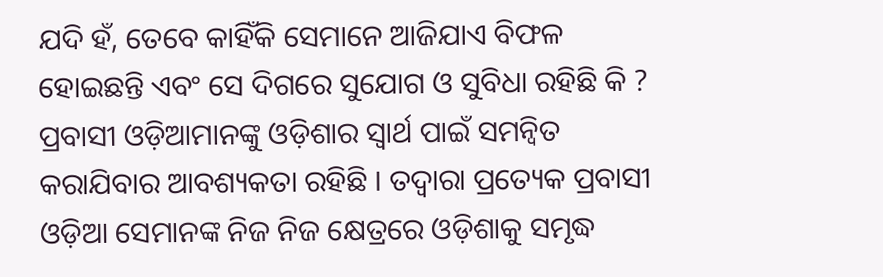ଯଦି ହଁ, ତେବେ କାହିଁକି ସେମାନେ ଆଜିଯାଏ ବିଫଳ ହୋଇଛନ୍ତି ଏବଂ ସେ ଦିଗରେ ସୁଯୋଗ ଓ ସୁବିଧା ରହିଛି କି ?
ପ୍ରବାସୀ ଓଡ଼ିଆମାନଙ୍କୁ ଓଡ଼ିଶାର ସ୍ୱାର୍ଥ ପାଇଁ ସମନ୍ୱିତ କରାଯିବାର ଆବଶ୍ୟକତା ରହିଛି । ତଦ୍ୱାରା ପ୍ରତ୍ୟେକ ପ୍ରବାସୀ ଓଡ଼ିଆ ସେମାନଙ୍କ ନିଜ ନିଜ କ୍ଷେତ୍ରରେ ଓଡ଼ିଶାକୁ ସମୃଦ୍ଧ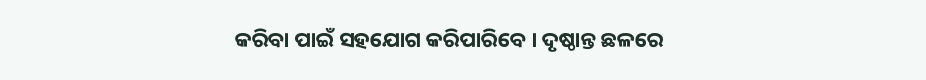କରିବା ପାଇଁ ସହଯୋଗ କରିପାରିବେ । ଦୃଷ୍ଠାନ୍ତ ଛଳରେ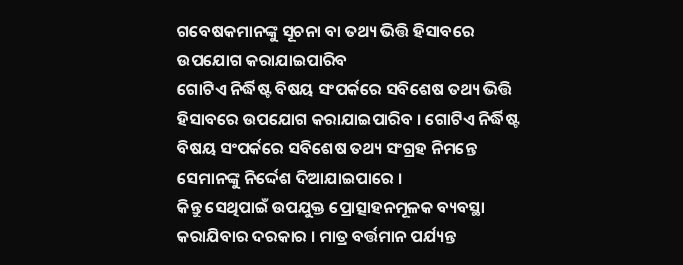ଗବେଷକମାନଙ୍କୁ ସୂଚନା ବା ତଥ୍ୟ ଭିତ୍ତି ହିସାବରେ ଉପଯୋଗ କରାଯାଇପାରିବ
ଗୋଟିଏ ନିର୍ଦ୍ଧିଷ୍ଟ ବିଷୟ ସଂପର୍କରେ ସବିଶେଷ ତଥ୍ୟ ଭିତ୍ତି ହିସାବରେ ଉପଯୋଗ କରାଯାଇପାରିବ । ଗୋଟିଏ ନିର୍ଦ୍ଧିଷ୍ଟ ବିଷୟ ସଂପର୍କରେ ସବିଶେଷ ତଥ୍ୟ ସଂଗ୍ରହ ନିମନ୍ତେ ସେମାନଙ୍କୁ ନିର୍ଦ୍ଦେଶ ଦିଆଯାଇପାରେ ।
କିନ୍ତୁ ସେଥିପାଇଁ ଉପଯୁକ୍ତ ପ୍ରୋତ୍ସାହନମୂଳକ ବ୍ୟବସ୍ଥା କରାଯିବାର ଦରକାର । ମାତ୍ର ବର୍ତ୍ତମାନ ପର୍ଯ୍ୟନ୍ତ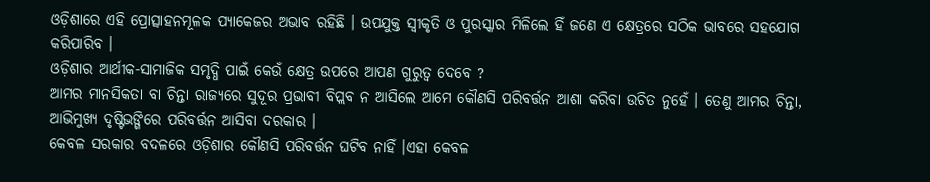ଓଡ଼ିଶାରେ ଏହି ପ୍ରୋତ୍ସାହନମୂଳକ ପ୍ୟାକେଜର ଅଭାବ ରହିଛି । ଉପଯୁକ୍ତ ସ୍ୱୀକୃତି ଓ ପୁରସ୍କାର ମିଳିଲେ ହିଁ ଜଣେ ଏ କ୍ଷେତ୍ରରେ ସଠିକ ଭାବରେ ସହଯୋଗ କରିପାରିବ ।
ଓଡ଼ିଶାର ଆର୍ଥୀକ-ସାମାଜିକ ସମୃଦ୍ଧି ପାଇଁ କେଉଁ କ୍ଷେତ୍ର ଉପରେ ଆପଣ ଗୁରୁତ୍ୱ ଦେବେ ?
ଆମର ମାନସିକତା ବା ଚିନ୍ତା ରାଜ୍ୟରେ ସୁଦୂର ପ୍ରଭାବୀ ବିପ୍ଲବ ନ ଆସିଲେ ଆମେ କୌଣସି ପରିବର୍ତ୍ତନ ଆଶା କରିବା ଉଚିତ ନୁହେଁ । ତେଣୁ ଆମର ଚିନ୍ତା, ଆଭିମୁଖ୍ୟ ଦୃଷ୍ଟିଭଙ୍ଗିରେ ପରିବର୍ତ୍ତନ ଆସିବା ଦରକାର ।
କେବଳ ସରକାର ବଦଳରେ ଓଡ଼ିଶାର କୌଣସି ପରିବର୍ତ୍ତନ ଘଟିବ ନାହିଁ ।ଏହା କେବଳ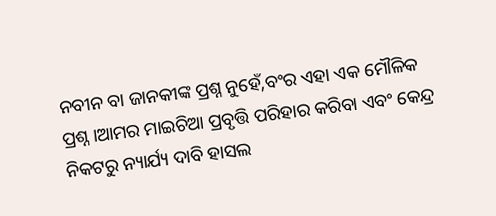ନବୀନ ବା ଜାନକୀଙ୍କ ପ୍ରଶ୍ନ ନୁହେଁ,ବଂର ଏହା ଏକ ମୌଳିକ ପ୍ରଶ୍ନ ।ଆମର ମାଇଚିଆ ପ୍ରବୃତ୍ତି ପରିହାର କରିବା ଏବଂ କେନ୍ଦ୍ର ନିକଟରୁ ନ୍ୟାର୍ଯ୍ୟ ଦାବି ହାସଲ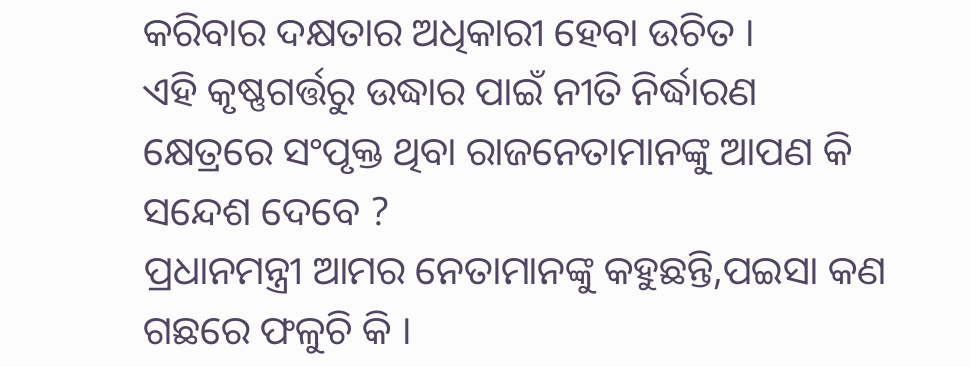କରିବାର ଦକ୍ଷତାର ଅଧିକାରୀ ହେବା ଉଚିତ ।
ଏହି କୃଷ୍ଣଗର୍ତ୍ତରୁ ଉଦ୍ଧାର ପାଇଁ ନୀତି ନିର୍ଦ୍ଧାରଣ କ୍ଷେତ୍ରରେ ସଂପୃକ୍ତ ଥିବା ରାଜନେତାମାନଙ୍କୁ ଆପଣ କି ସନ୍ଦେଶ ଦେବେ ?
ପ୍ରଧାନମନ୍ତ୍ରୀ ଆମର ନେତାମାନଙ୍କୁ କହୁଛନ୍ତି,ପଇସା କଣ ଗଛରେ ଫଳୁଚି କି ।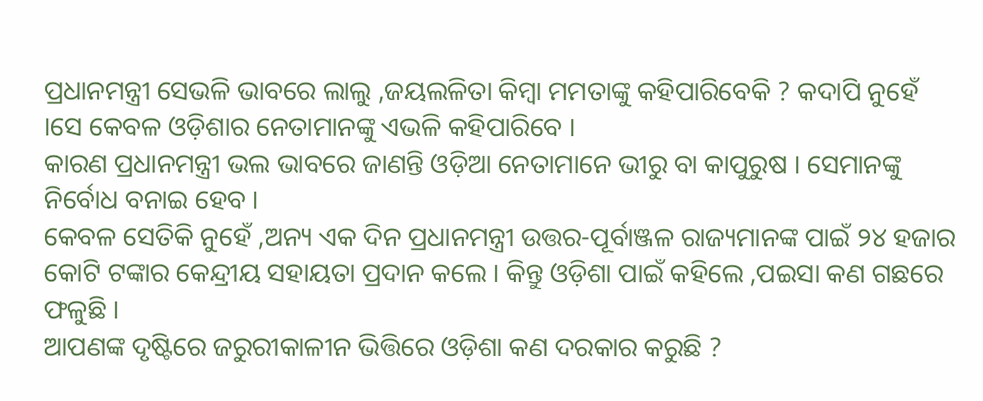ପ୍ରଧାନମନ୍ତ୍ରୀ ସେଭଳି ଭାବରେ ଲାଲୁ ,ଜୟଲଳିତା କିମ୍ବା ମମତାଙ୍କୁ କହିପାରିବେକି ? କଦାପି ନୁହେଁ ।ସେ କେବଳ ଓଡ଼ିଶାର ନେତାମାନଙ୍କୁ ଏଭଳି କହିପାରିବେ ।
କାରଣ ପ୍ରଧାନମନ୍ତ୍ରୀ ଭଲ ଭାବରେ ଜାଣନ୍ତି ଓଡ଼ିଆ ନେତାମାନେ ଭୀରୁ ବା କାପୁରୁଷ । ସେମାନଙ୍କୁ ନିର୍ବୋଧ ବନାଇ ହେବ ।
କେବଳ ସେତିକି ନୁହେଁ ,ଅନ୍ୟ ଏକ ଦିନ ପ୍ରଧାନମନ୍ତ୍ରୀ ଉତ୍ତର-ପୂର୍ବାଞ୍ଜଳ ରାଜ୍ୟମାନଙ୍କ ପାଇଁ ୨୪ ହଜାର କୋଟି ଟଙ୍କାର କେନ୍ଦ୍ରୀୟ ସହାୟତା ପ୍ରଦାନ କଲେ । କିନ୍ତୁ ଓଡ଼ିଶା ପାଇଁ କହିଲେ ,ପଇସା କଣ ଗଛରେ ଫଳୁଛି ।
ଆପଣଙ୍କ ଦୃଷ୍ଟିରେ ଜରୁରୀକାଳୀନ ଭିତ୍ତିରେ ଓଡ଼ିଶା କଣ ଦରକାର କରୁଛି ?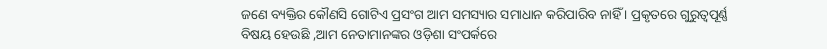ଜଣେ ବ୍ୟକ୍ତିର କୌଣସି ଗୋଟିଏ ପ୍ରସଂଗ ଆମ ସମସ୍ୟାର ସମାଧାନ କରିପାରିବ ନାହିଁ । ପ୍ରକୃତରେ ଗୁରୁତ୍ୱପୂର୍ଣ୍ଣ ବିଷୟ ହେଉଛି ,ଆମ ନେତାମାନଙ୍କର ଓଡ଼ିଶା ସଂପର୍କରେ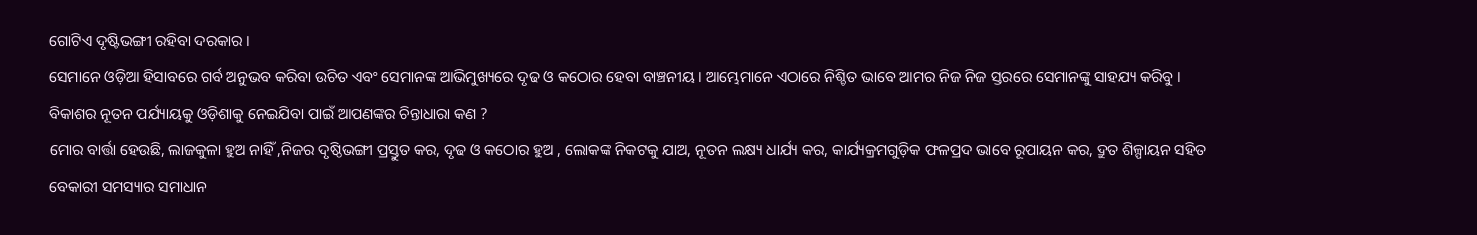ଗୋଟିଏ ଦୃଷ୍ଟିଭଙ୍ଗୀ ରହିବା ଦରକାର ।
ସେମାନେ ଓଡ଼ିଆ ହିସାବରେ ଗର୍ବ ଅନୁଭବ କରିବା ଉଚିତ ଏବଂ ସେମାନଙ୍କ ଆଭିମୁଖ୍ୟରେ ଦୃଢ ଓ କଠୋର ହେବା ବାଞ୍ଚନୀୟ । ଆମ୍ଭେମାନେ ଏଠାରେ ନିଶ୍ଚିତ ଭାବେ ଆମର ନିଜ ନିଜ ସ୍ତରରେ ସେମାନଙ୍କୁ ସାହଯ୍ୟ କରିବୁ ।
ବିକାଶର ନୂତନ ପର୍ଯ୍ୟାୟକୁ ଓଡ଼ିଶାକୁ ନେଇଯିବା ପାଇଁ ଆପଣଙ୍କର ଚିନ୍ତାଧାରା କଣ ?
ମୋର ବାର୍ତ୍ତା ହେଉଛି, ଲାଜକୁଳା ହୁଅ ନାହିଁ ,ନିଜର ଦୃଷ୍ଠିଭଙ୍ଗୀ ପ୍ରସ୍ତୁତ କର, ଦୃଢ ଓ କଠୋର ହୁଅ , ଲୋକଙ୍କ ନିକଟକୁ ଯାଅ, ନୂତନ ଲକ୍ଷ୍ୟ ଧାର୍ଯ୍ୟ କର, କାର୍ଯ୍ୟକ୍ରମଗୁଡ଼ିକ ଫଳପ୍ରଦ ଭାବେ ରୂପାୟନ କର, ଦ୍ରୁତ ଶିଳ୍ପାୟନ ସହିତ ବେକାରୀ ସମସ୍ୟାର ସମାଧାନ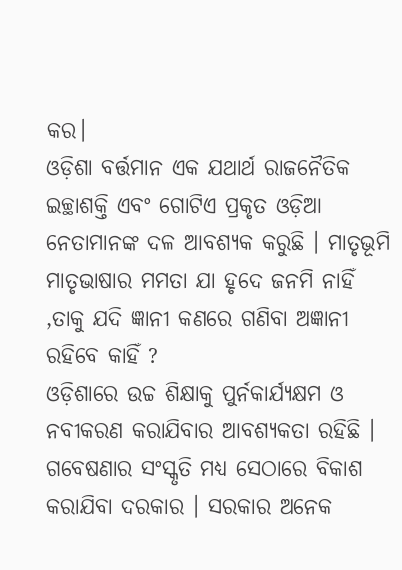କର।
ଓଡ଼ିଶା ବର୍ତ୍ତମାନ ଏକ ଯଥାର୍ଥ ରାଜନୈତିକ ଇଚ୍ଛାଶକ୍ତି ଏବଂ ଗୋଟିଏ ପ୍ରକୃତ ଓଡ଼ିଆ ନେତାମାନଙ୍କ ଦଳ ଆବଶ୍ୟକ କରୁଛି । ମାତୃଭୂମି ମାତୃଭାଷାର ମମତା ଯା ହୃଦେ ଜନମି ନାହିଁ ,ତାକୁ ଯଦି ଜ୍ଞାନୀ କଣରେ ଗଣିବା ଅଜ୍ଞାନୀ ରହିବେ କାହିଁ ?
ଓଡ଼ିଶାରେ ଉଚ୍ଚ ଶିକ୍ଷାକୁ ପୁର୍ନକାର୍ଯ୍ୟକ୍ଷମ ଓ ନବୀକରଣ କରାଯିବାର ଆବଶ୍ୟକତା ରହିଛି । ଗବେଷଣାର ସଂସ୍କୃତି ମଧ୍ୟ ସେଠାରେ ବିକାଶ କରାଯିବା ଦରକାର । ସରକାର ଅନେକ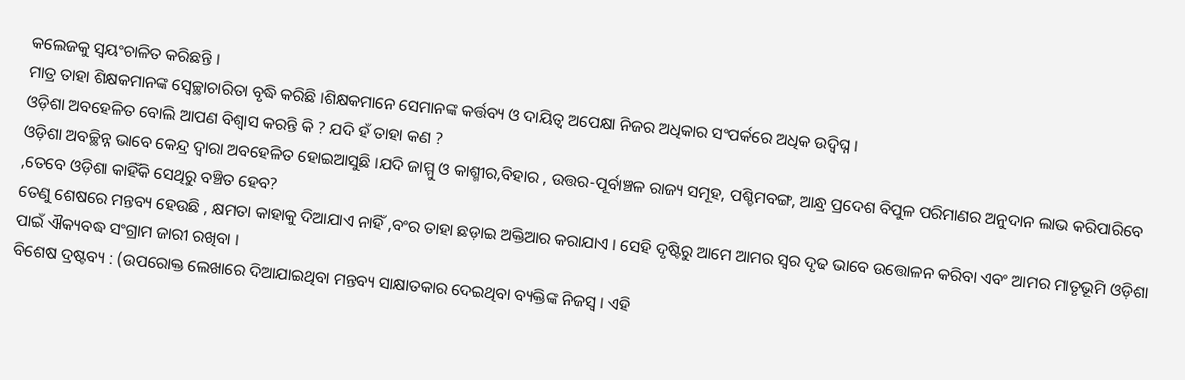କଲେଜକୁ ସ୍ୱୟଂଚାଳିତ କରିଛନ୍ତି ।
ମାତ୍ର ତାହା ଶିକ୍ଷକମାନଙ୍କ ସ୍ୱେଚ୍ଛାଚାରିତା ବୃଦ୍ଧି କରିଛି ।ଶିକ୍ଷକମାନେ ସେମାନଙ୍କ କର୍ତ୍ତବ୍ୟ ଓ ଦାୟିତ୍ୱ ଅପେକ୍ଷା ନିଜର ଅଧିକାର ସଂପର୍କରେ ଅଧିକ ଉଦ୍ବିଘ୍ନ ।
ଓଡ଼ିଶା ଅବହେଳିତ ବୋଲି ଆପଣ ବିଶ୍ୱାସ କରନ୍ତି କି ? ଯଦି ହଁ ତାହା କଣ ?
ଓଡ଼ିଶା ଅବଚ୍ଛିନ୍ନ ଭାବେ କେନ୍ଦ୍ର ଦ୍ୱାରା ଅବହେଳିତ ହୋଇଆସୁଛି ।ଯଦି ଜାମ୍ମୁ ଓ କାଶ୍ମୀର,ବିହାର , ଉତ୍ତର-ପୂର୍ବାଞ୍ଚଳ ରାଜ୍ୟ ସମୂହ, ପଶ୍ଚିମବଙ୍ଗ, ଆନ୍ଧ୍ର ପ୍ରଦେଶ ବିପୁଳ ପରିମାଣର ଅନୁଦାନ ଲାଭ କରିପାରିବେ ,ତେବେ ଓଡ଼ିଶା କାହିଁକି ସେଥିରୁ ବଞ୍ଚିତ ହେବ?
ତେଣୁ ଶେଷରେ ମନ୍ତବ୍ୟ ହେଉଛି , କ୍ଷମତା କାହାକୁ ଦିଆଯାଏ ନାହିଁ ,ବଂର ତାହା ଛଡ଼ାଇ ଅକ୍ତିଆର କରାଯାଏ । ସେହି ଦୃଷ୍ଟିରୁ ଆମେ ଆମର ସ୍ୱର ଦୃଢ ଭାବେ ଉତ୍ତୋଳନ କରିବା ଏବଂ ଆମର ମାତୃଭୂମି ଓଡ଼ିଶା ପାଇଁ ଐକ୍ୟବଦ୍ଧ ସଂଗ୍ରାମ ଜାରୀ ରଖିବା ।
ବିଶେଷ ଦ୍ରଷ୍ଟବ୍ୟ : (ଉପରୋକ୍ତ ଲେଖାରେ ଦିଆଯାଇଥିବା ମନ୍ତବ୍ୟ ସାକ୍ଷାତକାର ଦେଇଥିବା ବ୍ୟକ୍ତିଙ୍କ ନିଜସ୍ୱ । ଏହି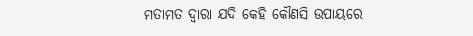ମତାମତ ଦ୍ୱାରା ଯଦି କେହି କୌଣସି ଉପାୟରେ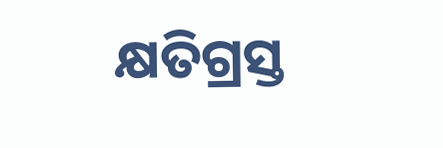କ୍ଷତିଗ୍ରସ୍ତ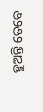ହୁଅନ୍ତି ତେବେ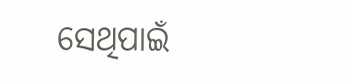ସେଥିପାଇଁ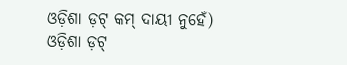ଓଡ଼ିଶା ଡ଼ଟ୍ କମ୍ ଦାୟୀ ନୁହେଁ)
ଓଡ଼ିଶା ଡ଼ଟ୍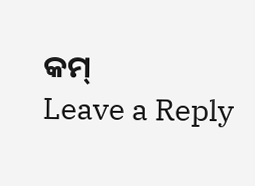କମ୍
Leave a Reply